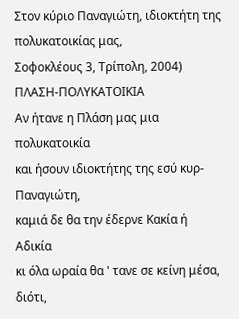Στον κύριο Παναγιώτη, ιδιοκτήτη της πολυκατοικίας μας,
Σοφοκλέους 3, Τρίπολη, 2004)
ΠΛΑΣΗ-ΠΟΛΥΚΑΤΟΙΚΙΑ
Αν ήτανε η Πλάση μας μια πολυκατοικία
και ήσουν ιδιοκτήτης της εσύ κυρ-Παναγιώτη,
καμιά δε θα την έδερνε Κακία ή Αδικία
κι όλα ωραία θα ' τανε σε κείνη μέσα, διότι,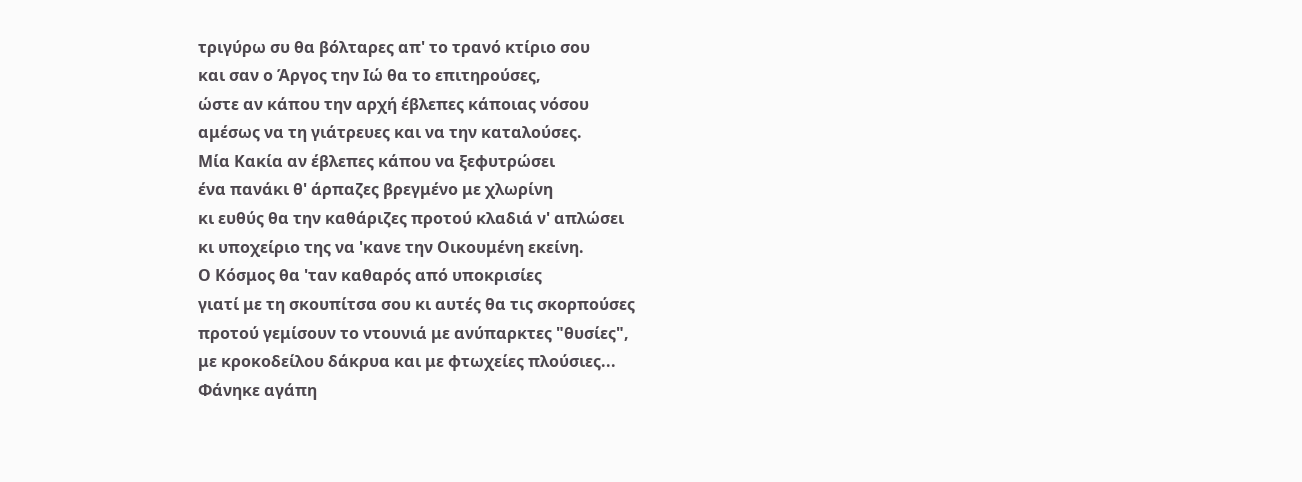τριγύρω συ θα βόλταρες απ' το τρανό κτίριο σου
και σαν ο Άργος την Ιώ θα το επιτηρούσες,
ώστε αν κάπου την αρχή έβλεπες κάποιας νόσου
αμέσως να τη γιάτρευες και να την καταλούσες.
Μία Κακία αν έβλεπες κάπου να ξεφυτρώσει
ένα πανάκι θ' άρπαζες βρεγμένο με χλωρίνη
κι ευθύς θα την καθάριζες προτού κλαδιά ν' απλώσει
κι υποχείριο της να 'κανε την Οικουμένη εκείνη.
Ο Κόσμος θα 'ταν καθαρός από υποκρισίες
γιατί με τη σκουπίτσα σου κι αυτές θα τις σκορπούσες
προτού γεμίσουν το ντουνιά με ανύπαρκτες "θυσίες",
με κροκοδείλου δάκρυα και με φτωχείες πλούσιες...
Φάνηκε αγάπη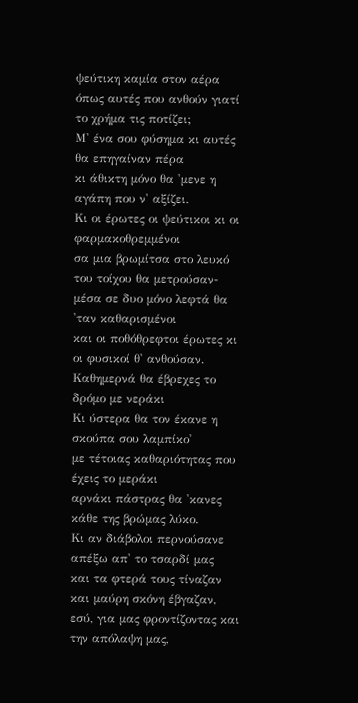ψεύτικη καμία στον αέρα
όπως αυτές που ανθούν γιατί το χρήμα τις ποτίζει;
Μ' ένα σου φύσημα κι αυτές θα επηγαίναν πέρα
κι άθικτη μόνο θα 'μενε η αγάπη που ν' αξίζει.
Κι οι έρωτες οι ψεύτικοι κι οι φαρμακοθρεμμένοι
σα μια βρωμίτσα στο λευκό του τοίχου θα μετρούσαν-
μέσα σε δυο μόνο λεφτά θα 'ταν καθαρισμένοι
και οι ποθόθρεφτοι έρωτες κι οι φυσικοί θ' ανθούσαν.
Καθημερνά θα έβρεχες το δρόμο με νεράκι
Κι ύστερα θα τον έκανε η σκούπα σου λαμπίκο'
με τέτοιας καθαριότητας που έχεις το μεράκι
αρνάκι πάστρας θα 'κανες κάθε της βρώμας λύκο.
Κι αν διάβολοι περνούσανε απέξω απ' το τσαρδί μας
και τα φτερά τους τίναζαν και μαύρη σκόνη έβγαζαν,
εσύ, για μας φροντίζοντας και την απόλαψη μας,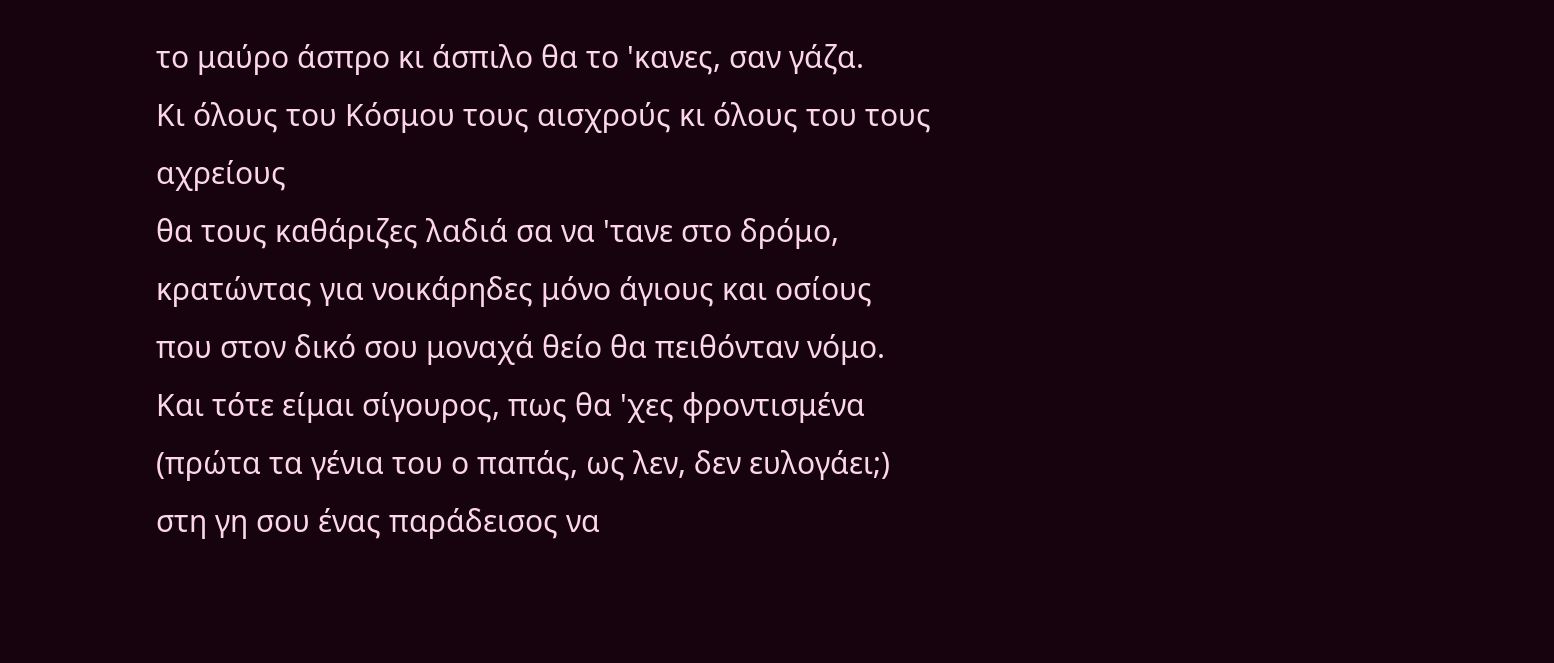το μαύρο άσπρο κι άσπιλο θα το 'κανες, σαν γάζα.
Κι όλους του Κόσμου τους αισχρούς κι όλους του τους αχρείους
θα τους καθάριζες λαδιά σα να 'τανε στο δρόμο,
κρατώντας για νοικάρηδες μόνο άγιους και οσίους
που στον δικό σου μοναχά θείο θα πειθόνταν νόμο.
Και τότε είμαι σίγουρος, πως θα 'χες φροντισμένα
(πρώτα τα γένια του ο παπάς, ως λεν, δεν ευλογάει;)
στη γη σου ένας παράδεισος να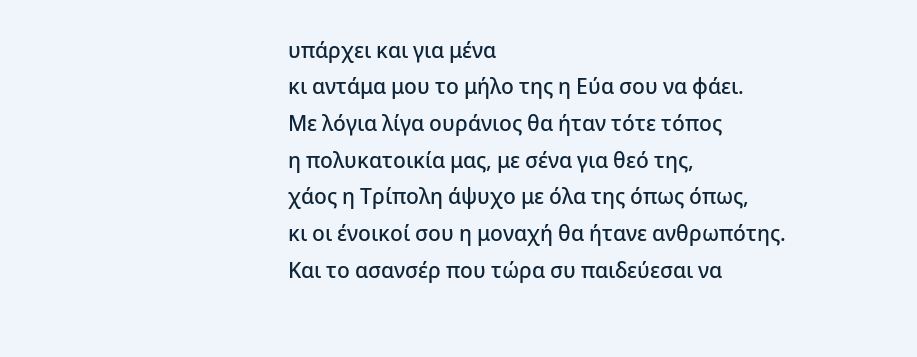υπάρχει και για μένα
κι αντάμα μου το μήλο της η Εύα σου να φάει.
Με λόγια λίγα ουράνιος θα ήταν τότε τόπος
η πολυκατοικία μας, με σένα για θεό της,
χάος η Τρίπολη άψυχο με όλα της όπως όπως,
κι οι ένοικοί σου η μοναχή θα ήτανε ανθρωπότης.
Και το ασανσέρ που τώρα συ παιδεύεσαι να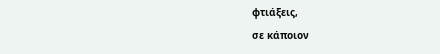φτιάξεις,
σε κάποιον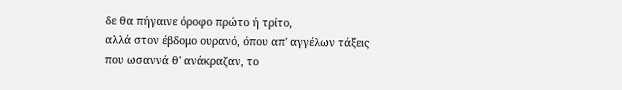δε θα πήγαινε όροφο πρώτο ή τρίτο,
αλλά στον έβδομο ουρανό, όπου απ' αγγέλων τάξεις
που ωσαννά θ' ανάκραζαν, το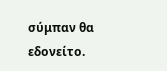σύμπαν θα εδονείτο.